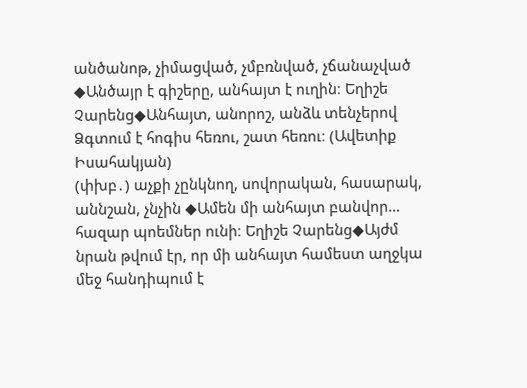անծանոթ, չիմացված, չմբռնված, չճանաչված ◆Անծայր է գիշերը, անհայտ է ուղին։ Եղիշե Չարենց◆Անհայտ, անորոշ, անձև տենչերով Ձգտում է հոգիս հեռու, շատ հեռու։ (Ավետիք Իսահակյան)
(փխբ․) աչքի չընկնող, սովորական, հասարակ, աննշան, չնչին ◆Ամեն մի անհայտ բանվոր… հազար պոեմներ ունի։ Եղիշե Չարենց◆Այժմ նրան թվում էր, որ մի անհայտ համեստ աղջկա մեջ հանդիպում է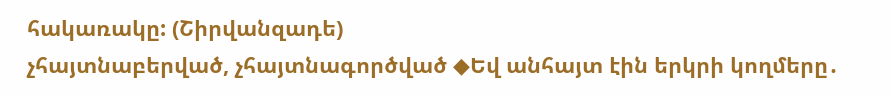հակառակը: (Շիրվանզադե)
չհայտնաբերված, չհայտնագործված ◆Եվ անհայտ էին երկրի կողմերը․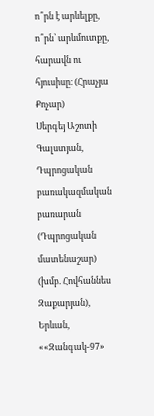ո՞րն է արևելքը, ո՞րն՝ արևմուտքը, հարավն ու հյուսիսը։ (Հրաչյա Քոչար)
Սերգեյ Աշոտի Գալստյան, Դպրոցական բառակազմական բառարան (Դպրոցական մատենաշար) (խմբ. Հովհաննես Զաքարյան), Երևան, ««Զանգակ-97»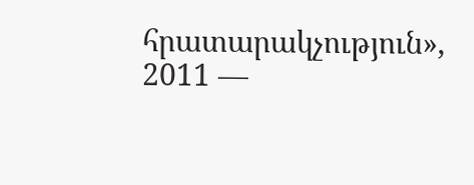հրատարակչություն», 2011 —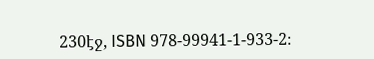230էջ, ISBN 978-99941-1-933-2։